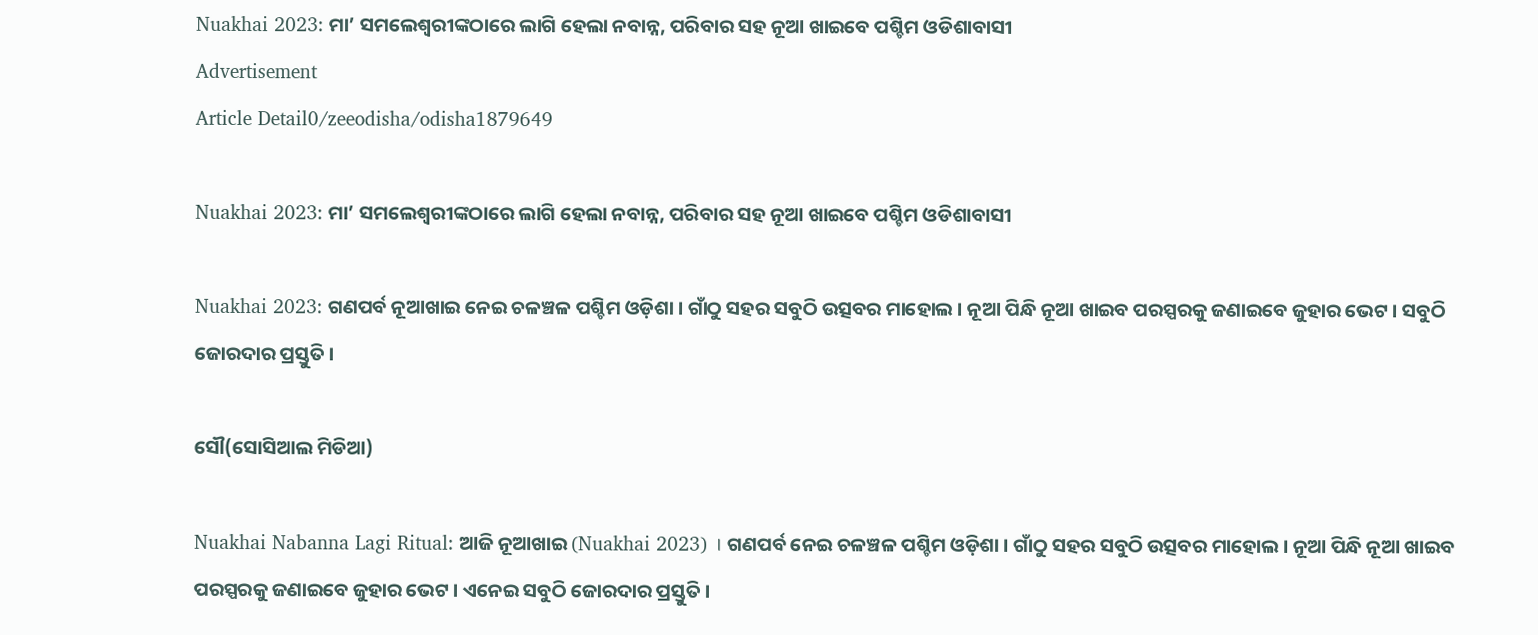Nuakhai 2023: ମା’ ସମଲେଶ୍ବରୀଙ୍କଠାରେ ଲାଗି ହେଲା ନବାନ୍ନ, ପରିବାର ସହ ନୂଆ ଖାଇବେ ପଶ୍ଚିମ ଓଡିଶାବାସୀ
Advertisement
Article Detail0/zeeodisha/odisha1879649

Nuakhai 2023: ମା’ ସମଲେଶ୍ବରୀଙ୍କଠାରେ ଲାଗି ହେଲା ନବାନ୍ନ, ପରିବାର ସହ ନୂଆ ଖାଇବେ ପଶ୍ଚିମ ଓଡିଶାବାସୀ

Nuakhai 2023: ଗଣପର୍ବ ନୂଆଖାଇ ନେଇ ଚଳଞ୍ଚଳ ପଶ୍ଚିମ ଓଡ଼ିଶା । ଗାଁଠୁ ସହର ସବୁଠି ଉତ୍ସବର ମାହୋଲ । ନୂଆ ପିନ୍ଧି ନୂଆ ଖାଇବ ପରସ୍ପରକୁ ଜଣାଇବେ ଜୁହାର ଭେଟ । ସବୁଠି ଜୋରଦାର ପ୍ରସ୍ତୁତି ।

ସୌ(ସୋସିଆଲ ମିଡିଆ)

Nuakhai Nabanna Lagi Ritual: ଆଜି ନୂଆଖାଇ (Nuakhai 2023) । ଗଣପର୍ବ ନେଇ ଚଳଞ୍ଚଳ ପଶ୍ଚିମ ଓଡ଼ିଶା । ଗାଁଠୁ ସହର ସବୁଠି ଉତ୍ସବର ମାହୋଲ । ନୂଆ ପିନ୍ଧି ନୂଆ ଖାଇବ ପରସ୍ପରକୁ ଜଣାଇବେ ଜୁହାର ଭେଟ । ଏନେଇ ସବୁଠି ଜୋରଦାର ପ୍ରସ୍ତୁତି ।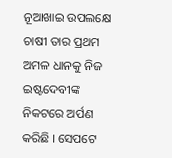ନୂଆଖାଇ ଉପଲକ୍ଷେ ଚାଷୀ ତାର ପ୍ରଥମ ଅମଳ ଧାନକୁ ନିଜ ଇଷ୍ଟଦେବୀଙ୍କ ନିକଟରେ ଅର୍ପଣ କରିଛି । ସେପଟେ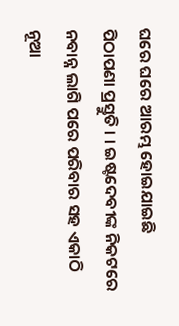ଘରେ ଘରେ ଆରମ୍ଭ ହୋଇଯାଇଛି ପିଠାପଣା ପ୍ରସ୍ତୁତି । । ଇଷ୍ଟଦେବୀଙ୍କ ନିକଟରେ ନବାନ୍ନ ଲାଗି ପରେ ପରିବାର ସହ ଏକାଠି ନୂଆ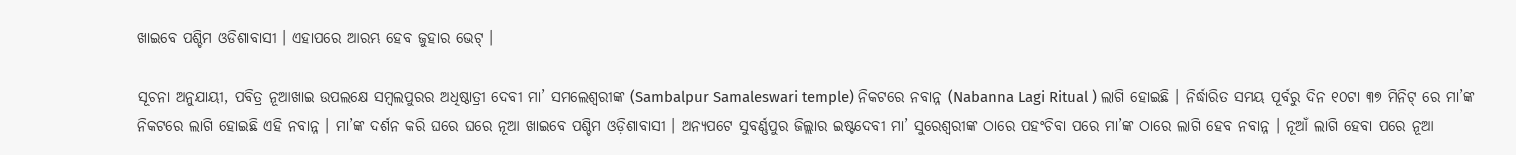ଖାଇବେ ପଶ୍ଚିମ ଓଡିଶାବାସୀ । ଏହାପରେ ଆରମ୍ଭ ହେବ ଜୁହାର ଭେଟ୍ ।

ସୂଚନା ଅନୁଯାୟୀ, ପବିତ୍ର ନୂଆଖାଇ ଉପଲକ୍ଷେ ସମ୍ବଲପୁରର ଅଧିଷ୍ଠାତ୍ରୀ ଦେବୀ ମା’ ସମଲେଶ୍ବରୀଙ୍କ (Sambalpur Samaleswari temple) ନିକଟରେ ନବାନ୍ନ (Nabanna Lagi Ritual ) ଲାଗି ହୋଇଛି । ନିର୍ଦ୍ଧାରିତ ସମୟ ପୂର୍ବରୁ ଦିନ ୧୦ଟା ୩୭ ମିନିଟ୍ ରେ ମା’ଙ୍କ ନିକଟରେ ଲାଗି ହୋଇଛି ଏହି ନବାନ୍ନ । ମା’ଙ୍କ ଦର୍ଶନ କରି ଘରେ ଘରେ ନୂଆ ଖାଇବେ ପଶ୍ଚିମ ଓଡ଼ିଶାବାସୀ । ଅନ୍ୟପଟେ ସୁବର୍ଣ୍ଣପୁର ଜିଲ୍ଲାର ଇଷ୍ଟଦେବୀ ମା’ ସୁରେଶ୍ୱରୀଙ୍କ ଠାରେ ପହଂଚିବା ପରେ ମା’ଙ୍କ ଠାରେ ଲାଗି ହେବ ନବାନ୍ନ । ନୂଆଁ ଲାଗି ହେବା ପରେ ନୂଆ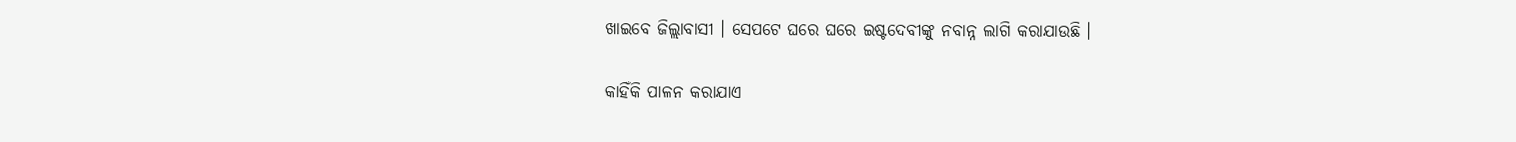ଖାଇବେ ଜିଲ୍ଲାବାସୀ । ସେପଟେ ଘରେ ଘରେ ଇଷ୍ଟଦେବୀଙ୍କୁ ନବାନ୍ନ ଲାଗି କରାଯାଉଛି ।

କାହିଁକି ପାଳନ କରାଯାଏ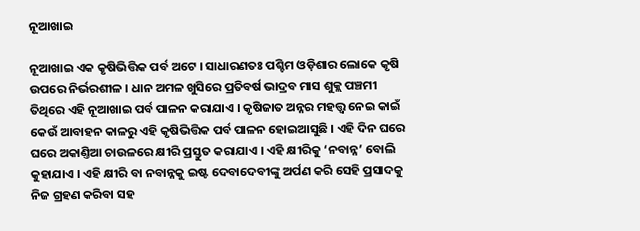ନୂଆଖାଇ

ନୂଆଖାଇ ଏକ କୃଷିଭିତ୍ତିକ ପର୍ବ ଅଟେ । ସାଧାରଣତଃ ପଶ୍ଚିମ ଓଡ଼ିଶାର ଲୋକେ କୃଷି ଉପରେ ନିର୍ଭରଶୀଳ । ଧାନ ଅମଳ ଖୁସିରେ ପ୍ରତିବର୍ଷ ଭାଦ୍ରବ ମାସ ଶୁକ୍ଲ ପଞ୍ଚମୀ ତିଥିରେ ଏହି ନୂଆଖାଇ ପର୍ବ ପାଳନ କରାଯାଏ । କୃଷିଜାତ ଅନ୍ନର ମହତ୍ତ୍ବ ନେଇ କାଇଁ କେଉଁ ଆବାହନ କାଳରୁ ଏହି କୃଷିଭିତ୍ତିକ ପର୍ବ ପାଳନ ହୋଇଆସୁଛି । ଏହି ଦିନ ଘରେ ଘରେ ଅକାଣ୍ତିଆ ଚାଉଳରେ କ୍ଷୀରି ପ୍ରସ୍ତୁତ କରାଯାଏ । ଏହି କ୍ଷୀରିକୁ ‘ନବାନ୍ନ’ ବୋଲି କୁହାଯାଏ । ଏହି କ୍ଷୀରି ବା ନବାନ୍ନକୁ ଇଷ୍ଟ ଦେବାଦେବୀଙ୍କୁ ଅର୍ପଣ କରି ସେହି ପ୍ରସାଦକୁ ନିଜ ଗ୍ରହଣ କରିବା ସହ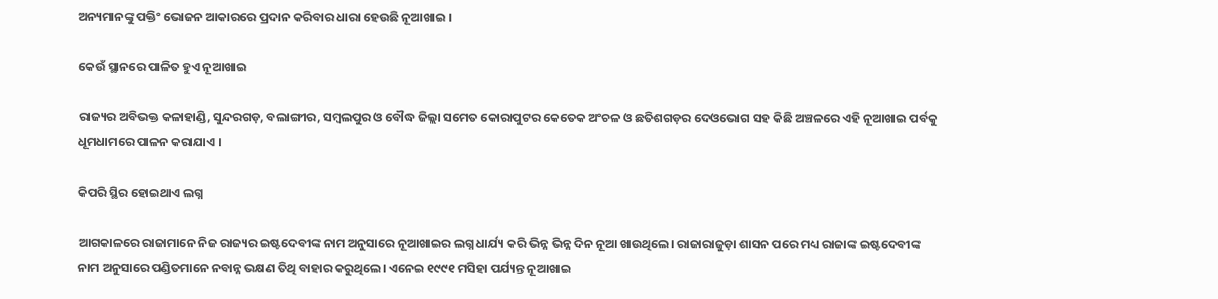ଅନ୍ୟମାନଙ୍କୁ ପକ୍ତିଂ ଭୋଜନ ଆକାରରେ ପ୍ରଦାନ କରିବାର ଧାରା ହେଉଛି ନୂଆଖାଇ ।

କେଉଁ ସ୍ଥାନରେ ପାଳିତ ହୁଏ ନୂଆଖାଇ

ରାଜ୍ୟର ଅବିଭକ୍ତ କଳାହାଣ୍ଡି, ସୁନ୍ଦରଗଡ଼, ବଲାଙ୍ଗୀର, ସମ୍ବଲପୁର ଓ ବୌଦ୍ଧ ଜିଲ୍ଲା ସମେତ କୋରାପୁଟର କେତେକ ଅଂଚଳ ଓ ଛତିଶଗଡ଼ର ଦେଓଭୋଗ ସହ କିଛି ଅଞ୍ଚଳରେ ଏହି ନୂଆଖାଇ ପର୍ବକୁ ଧୂମଧାମରେ ପାଳନ କରାଯାଏ ।

କିପରି ସ୍ଥିର ହୋଇଥାଏ ଲଗ୍ନ

ଆଗକାଳରେ ରାଜାମାନେ ନିଜ ରାଜ୍ୟର ଇଷ୍ଟଦେବୀଙ୍କ ନାମ ଅନୁସାରେ ନୂଆଖାଇର ଲଗ୍ନ ଧାର୍ଯ୍ୟ କରି ଭିନ୍ନ ଭିନ୍ନ ଦିନ ନୂଆ ଖାଉଥିଲେ। ରାଜାରାଜୁଡ଼ା ଶାସନ ପରେ ମଧ୍ୟ ରାଜାଙ୍କ ଇଷ୍ଟଦେବୀଙ୍କ ନାମ ଅନୁସାରେ ପଣ୍ଡିତମାନେ ନବାନ୍ନ ଭକ୍ଷଣ ତିଥି ବାହାର କରୁଥିଲେ। ଏନେଇ ୧୯୯୧ ମସିହା ପର୍ଯ୍ୟନ୍ତ ନୂଆଖାଇ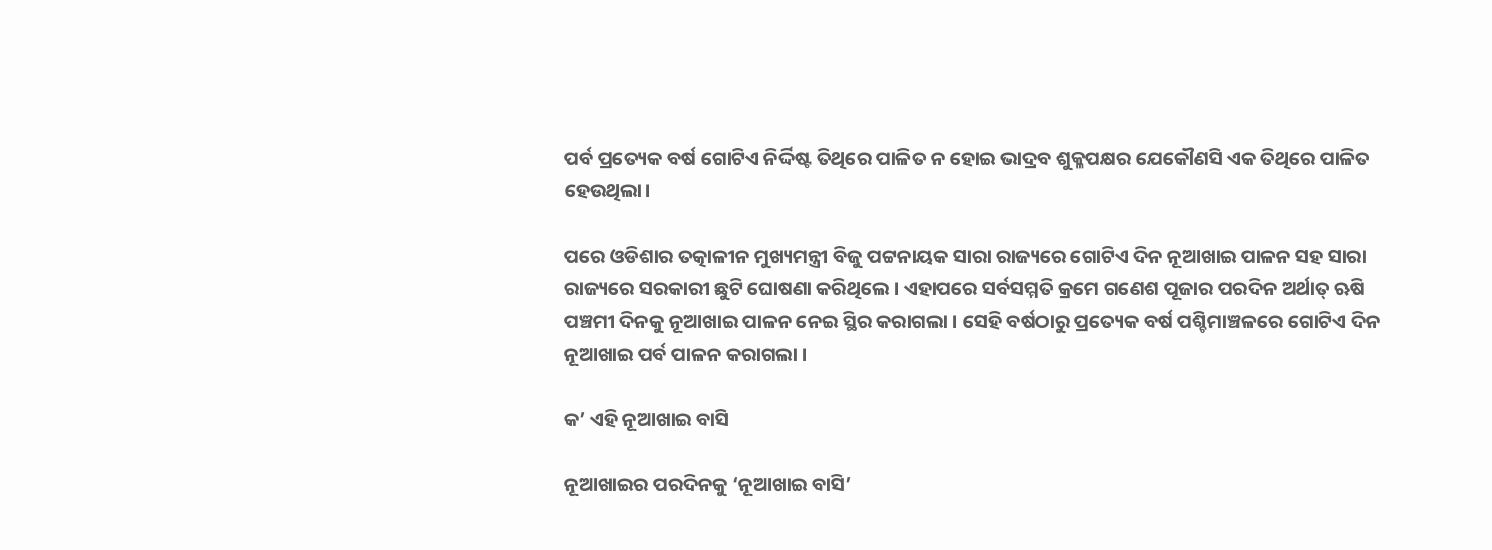ପର୍ବ ପ୍ରତ୍ୟେକ ବର୍ଷ ଗୋଟିଏ ନିର୍ଦ୍ଦିଷ୍ଟ ତିଥିରେ ପାଳିତ ନ ହୋଇ ଭାଦ୍ରବ ଶୁକ୍ଳପକ୍ଷର ଯେକୌଣସି ଏକ ତିଥିରେ ପାଳିତ ହେଉଥିଲା।

ପରେ ଓଡିଶାର ତତ୍କାଳୀନ ମୁଖ୍ୟମନ୍ତ୍ରୀ ବିଜୁ ପଟ୍ଟନାୟକ ସାରା ରାଜ୍ୟରେ ଗୋଟିଏ ଦିନ ନୂଆଖାଇ ପାଳନ ସହ ସାରା ରାଜ୍ୟରେ ସରକାରୀ ଛୁଟି ଘୋଷଣା କରିଥିଲେ । ଏହାପରେ ସର୍ବସମ୍ମତି କ୍ରମେ ଗଣେଶ ପୂଜାର ପରଦିନ ଅର୍ଥାତ୍ ଋଷି ପଞ୍ଚମୀ ଦିନକୁ ନୂଆଖାଇ ପାଳନ ନେଇ ସ୍ଥିର କରାଗଲା । ସେହି ବର୍ଷଠାରୁ ପ୍ରତ୍ୟେକ ବର୍ଷ ପଶ୍ଚିମାଞ୍ଚଳରେ ଗୋଟିଏ ଦିନ ନୂଆଖାଇ ପର୍ବ ପାଳନ କରାଗଲା ।

କ’ ଏହି ନୂଆଖାଇ ବାସି

ନୂଆଖାଇର ପରଦିନକୁ ‘ନୂଆଖାଇ ବାସି’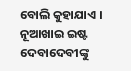ବୋଲି କୁହାଯାଏ । ନୂଆଖାଇ ଇଷ୍ଟ ଦେବାଦେବୀଙ୍କୁ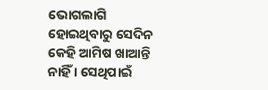ଭୋଗଲାଗି ହୋଇଥିବାରୁ ସେଦିନ କେହି ଆମିଷ ଖାଆନ୍ତି ନାହିଁ । ସେଥିପାଇଁ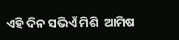ଏହି ଦିନ ସଭିଏଁ ମିଶି  ଆମିଷ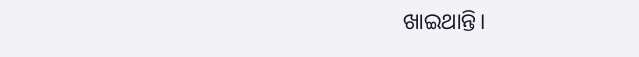ଖାଇଥାନ୍ତି।